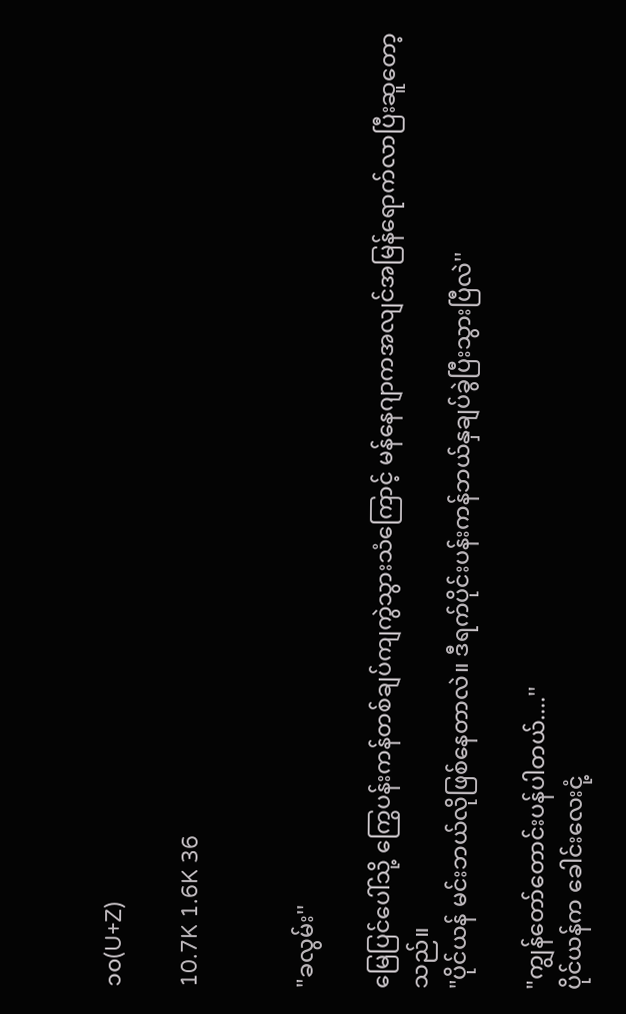၁၀(U+Z)

10.7K 1.6K 36


"ခလွမ်း''

မြေပြင်ပေါ်သို့ ကြွေပန်းကန်တစ်ချပ်ကျကွဲသွားသံကြောင့် မန်နေဂျာကအလျင်အမြန်ရောက်လာပြီးဆူတော့သည်။
"ပိုင်ယန် မင်းဘယ်လိုဖြစ်နေတာလဲ။ ဒီရက်ပိုင်းပန်းကန်ဘယ်နှချပ်ခွဲပြီးသွားပြီလဲ''

"ကျွန်တော်တောင်းပန်ပါတယ်....''
ပိုင်ယန်က ခေါင်းလေးငုံ့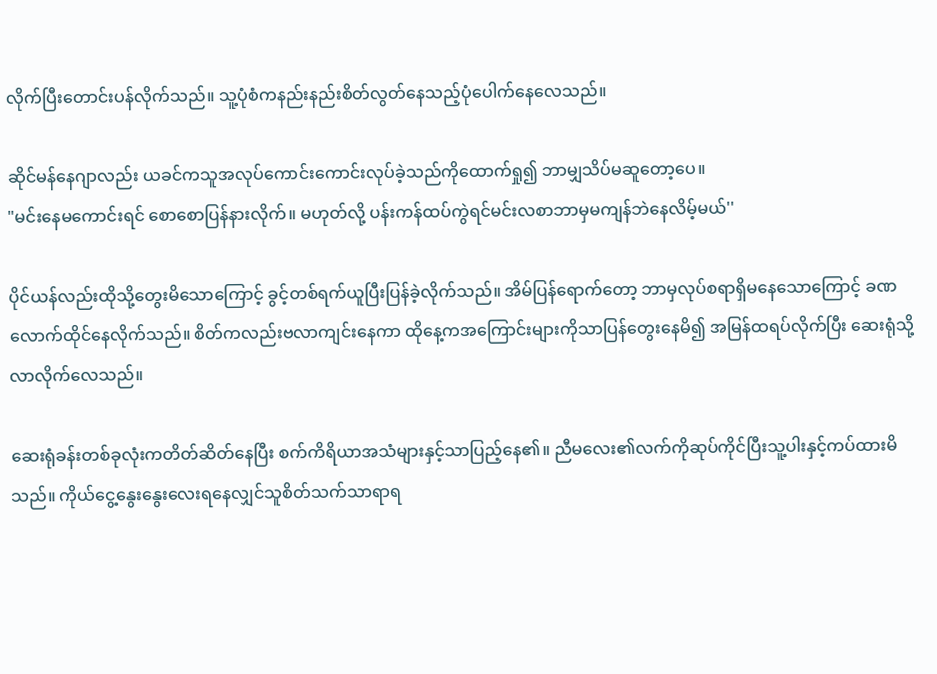လိုက်ပြီးတောင်းပန်လိုက်သည်။ သူ့ပုံစံကနည်းနည်းစိတ်လွတ်နေသည့်ပုံပေါက်နေလေသည်။

ဆိုင်မန်နေဂျာလည်း ယခင်ကသူအလုပ်ကောင်းကောင်းလုပ်ခဲ့သည်ကိုထောက်ရှု၍ ဘာမျှသိပ်မဆူတော့ပေ။
"မင်းနေမကောင်းရင် စောစောပြန်နားလိုက်။ မဟုတ်လို့ ပန်းကန်ထပ်ကွဲရင်မင်းလစာဘာမှမကျန်ဘဲနေလိမ့်မယ်''

ပိုင်ယန်လည်းထိုသို့တွေးမိသောကြောင့် ခွင့်တစ်ရက်ယူပြီးပြန်ခဲ့လိုက်သည်။ အိမ်ပြန်ရောက်တော့ ဘာမှလုပ်စရာရှိမနေသောကြောင့် ခဏလောက်ထိုင်နေလိုက်သည်။ စိတ်ကလည်းဗလာကျင်းနေကာ ထိုနေ့ကအကြောင်းများကိုသာပြန်တွေးနေမိ၍ အမြန်ထရပ်လိုက်ပြီး ဆေးရုံသို့လာလိုက်လေသည်။

ဆေးရုံခန်းတစ်ခုလုံးကတိတ်ဆိတ်နေပြီး စက်ကိရိယာအသံများနှင့်သာပြည့်နေ၏။ ညီမလေး၏လက်ကိုဆုပ်ကိုင်ပြီးသူ့ပါးနှင့်ကပ်ထားမိသည်။ ကိုယ်ငွေ့နွေးနွေးလေးရနေလျှင်သူစိတ်သက်သာရာရ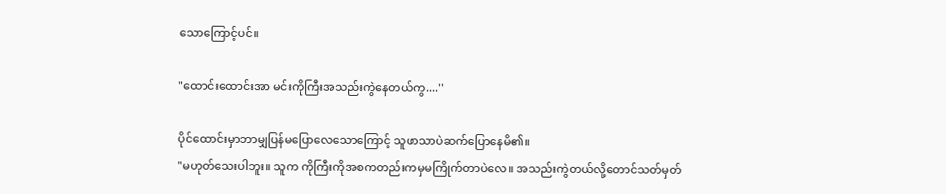သောကြောင့်ပင်။

"ထောင်းထောင်းအာ မင်းကိုကြီးအသည်းကွဲနေတယ်ကွ....''

ပိုင်ထောင်းမှာဘာမျှပြန်မပြောလေသောကြောင့် သူဖာသာပဲဆက်ပြောနေမိ၏။
"မဟုတ်သေးပါဘူး။ သူက ကိုကြီးကိုအစကတည်းကမှမကြိုက်တာပဲလေ။ အသည်းကွဲတယ်လို့တောင်သတ်မှတ်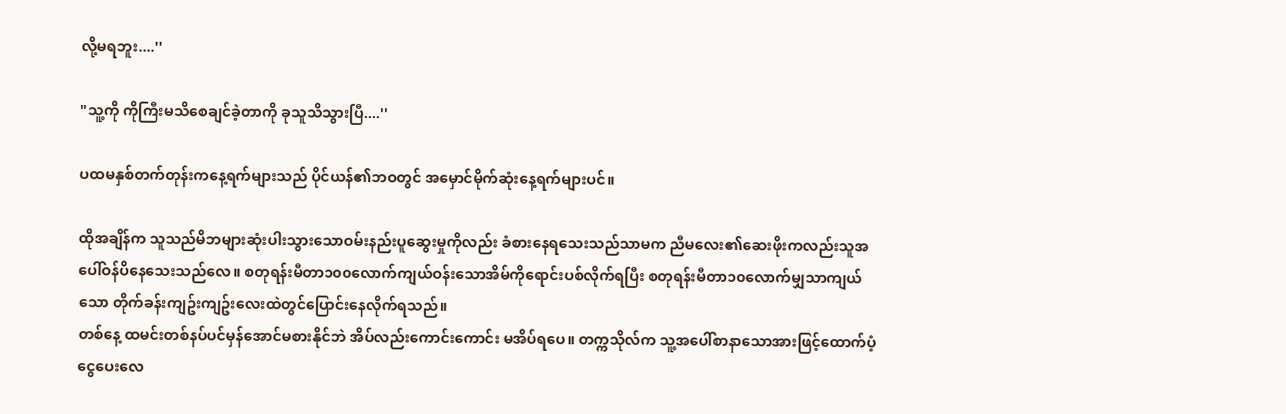လို့မရဘူး....''

"သူ့ကို ကိုကြီးမသိစေချင်ခဲ့တာကို ခုသူသိသွားပြီ....''

ပထမနှစ်တက်တုန်းကနေ့ရက်များသည် ပိုင်ယန်၏ဘဝတွင် အမှောင်မိုက်ဆုံးနေ့ရက်များပင်။

ထိုအချိန်က သူသည်မိဘများဆုံးပါးသွားသောဝမ်းနည်းပူဆွေးမှုကိုလည်း ခံစားနေရသေးသည်သာမက ညီမလေး၏ဆေးဖိုးကလည်းသူအပေါ်ဝန်ပိနေသေးသည်လေ။ စတုရန်းမီတာ၁၀၀လောက်ကျယ်ဝန်းသောအိမ်ကိုရောင်းပစ်လိုက်ရပြီး စတုရန်းမီတာ၁၀လောက်မျှသာကျယ်သော တိုက်ခန်းကျဥ်းကျဥ်းလေးထဲတွင်ပြောင်းနေလိုက်ရသည်။
တစ်နေ့ ထမင်းတစ်နပ်ပင်မှန်အောင်မစားနိုင်ဘဲ အိပ်လည်းကောင်းကောင်း မအိပ်ရပေ။ တက္ကသိုလ်က သူ့အပေါ်စာနာသောအားဖြင့်ထောက်ပံ့ငွေပေးလေ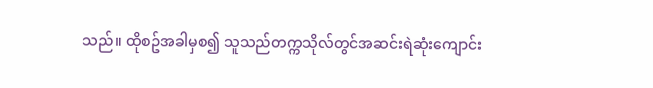သည်။ ထိုစဥ်အခါမှစ၍ သူသည်တက္ကသိုလ်တွင်အဆင်းရဲဆုံးကျောင်း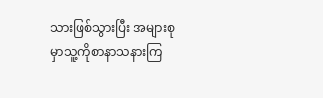သားဖြစ်သွားပြီး အများစုမှာသူ့ကိုစာနာသနားကြ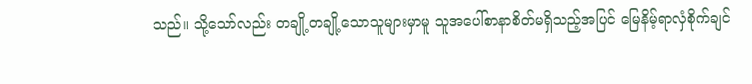သည်။ သို့သော်လည်း တချို့တချို့သောသူများမှာမူ သူအပေါ်စာနာစိတ်မရှိသည့်အပြင် မြေနိမ့်ရာလှံစိုက်ချင်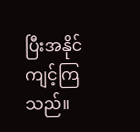ပြီးအနိုင်ကျင့်ကြသည်။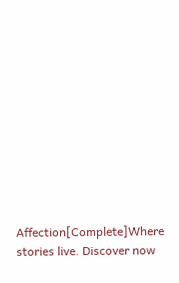Affection[Complete]Where stories live. Discover now